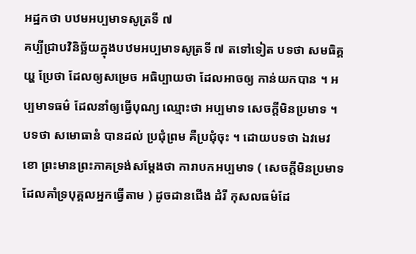អដ្ឋកថា បឋមអប្បមាទសូត្រទី ៧
គប្បីជ្រាបវិនិច្ឆ័យក្នុងបឋមអប្បមាទសូត្រទី ៧ តទៅទៀត បទថា សមធិគ្គយ្ហ ប្រែថា ដែលឲ្យសម្រេច អធិប្បាយថា ដែលអាចឲ្យ កាន់យកបាន ។ អប្បមាទធម៌ ដែលនាំឲ្យធ្វើបុណ្យ ឈ្មោះថា អប្បមាទ សេចក្តីមិនប្រមាទ ។ បទថា សមោធានំ បានដល់ ប្រជុំព្រម គឺប្រជុំចុះ ។ ដោយបទថា ឯវមេវ ខោ ព្រះមានព្រះភាគទ្រង់សម្តែងថា ការាបកអប្បមាទ ( សេចក្តីមិនប្រមាទដែលគាំទ្របុគ្គលអ្នកធ្វើតាម ) ដូចដានជើង ដំរី កុសលធម៌ដែ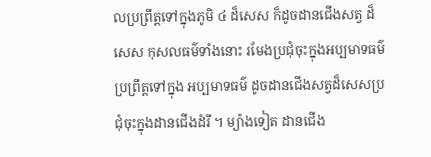លប្រព្រឹត្តទៅក្នុងភូមិ ៤ ដ៏សេស ក៏ដូចដានជើងសត្វ ដ៏សេស កុសលធម៌ទាំងនោះ រមែងប្រជុំចុះក្នុងអប្បមាទធម៌ ប្រព្រឹត្តទៅក្នុង អប្បមាទធម៌ ដូចដានជើងសត្វដ៏សេសប្រជុំចុះក្នុងដានជើងដំរី ។ ម្យ៉ាងទៀត ដានជើង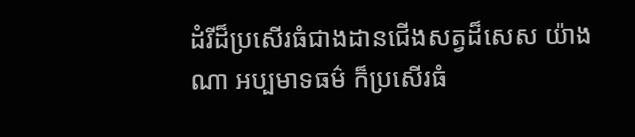ដំរីដ៏ប្រសើរធំជាងដានជើងសត្វដ៏សេស យ៉ាងណា អប្បមាទធម៌ ក៏ប្រសើរធំ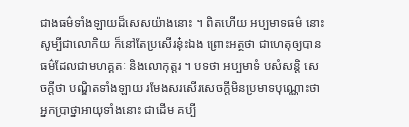ជាងធម៌ទាំងឡាយដ៏សេសយ៉ាងនោះ ។ ពិតហើយ អប្បមាទធម៌ នោះសូម្បីជាលោកិយ ក៏នៅតែប្រសើរនុ៎ះឯង ព្រោះអត្ថថា ជាហេតុឲ្យបាន ធម៌ដែលជាមហគ្គតៈ និងលោកុត្តរ ។ បទថា អប្បមាទំ បសំសន្តិ សេចក្តីថា បណ្ឌិតទាំងឡាយ រមែងសរសើរសេចក្តីមិនប្រមាទបុណ្ណោះថា អ្នកប្រាថ្នាអាយុទាំងនោះ ជាដើម គប្បី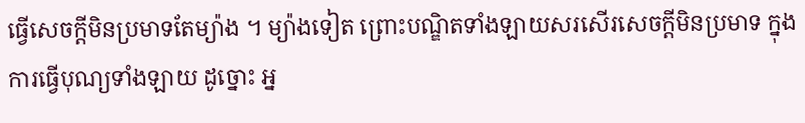ធ្វើសេចក្តីមិនប្រមាទតែម្យ៉ាង ។ ម្យ៉ាងទៀត ព្រោះបណ្ឌិតទាំងឡាយសរសើរសេចក្តីមិនប្រមាទ ក្នុងការធ្វើបុណ្យទាំងឡាយ ដូច្នោះ អ្ន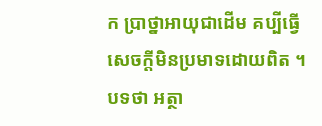ក ប្រាថ្នាអាយុជាដើម គប្បីធ្វើសេចក្តីមិនប្រមាទដោយពិត ។ បទថា អត្ថា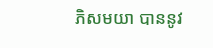ភិសមយា បាននូវ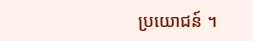ប្រយោជន៍ ។